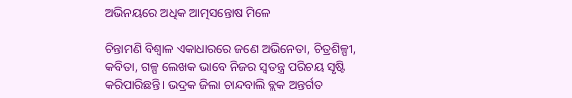ଅଭିନୟରେ ଅଧିକ ଆତ୍ମସନ୍ତୋଷ ମିଳେ

ଚିନ୍ତାମଣି ବିଶ୍ୱାଳ ଏକାଧାରରେ ଜଣେ ଅଭିନେତା, ଚିତ୍ରଶିଳ୍ପୀ, କବିତା, ଗଳ୍ପ ଲେଖକ ଭାବେ ନିଜର ସ୍ବତନ୍ତ୍ର ପରିଚୟ ସୃଷ୍ଟି କରିପାରିଛନ୍ତି। ଭଦ୍ରକ ଜିଲା ଚାନ୍ଦବାଲି ବ୍ଲକ ଅନ୍ତର୍ଗତ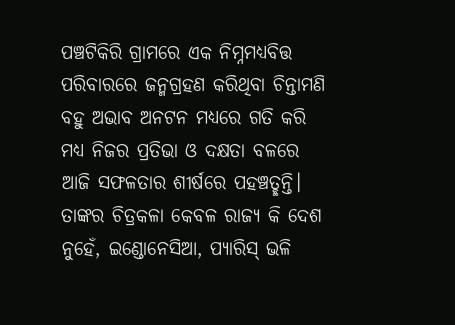ପଞ୍ଚଟିକିରି ଗ୍ରାମରେ ଏକ ନିମ୍ନମଧ୍ୟବିତ୍ତ ପରିବାରରେ ଜନ୍ମଗ୍ରହଣ କରିଥିବା ଚିନ୍ତାମଣି ବହୁ ଅଭାବ ଅନଟନ ମଧ୍ୟରେ ଗତି କରି ମଧ୍ୟ ନିଜର ପ୍ରତିଭା ଓ ଦକ୍ଷତା ବଳରେ ଆଜି ସଫଳତାର ଶୀର୍ଷରେ ପହଞ୍ଚତ୍ଛନ୍ତି। ତାଙ୍କର ଚିତ୍ରକଳା କେବଳ ରାଜ୍ୟ କି ଦେଶ ନୁହେଁ, ଇଣ୍ଡୋନେସିଆ, ପ୍ୟାରିସ୍‌ ଭଳି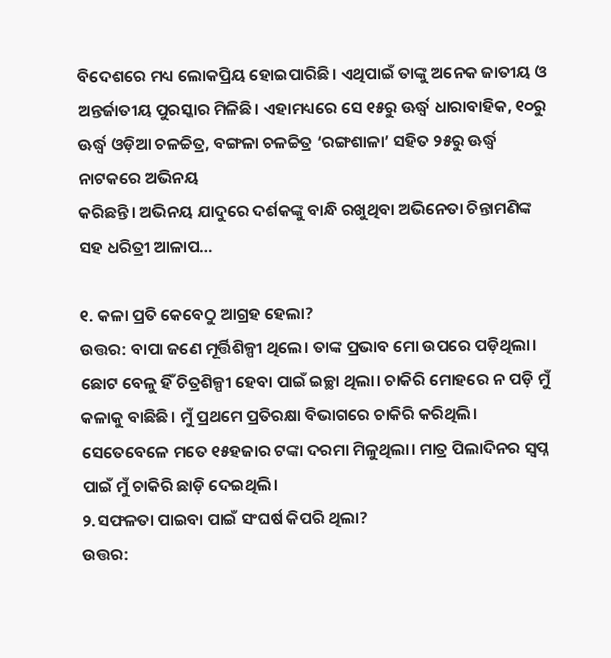ବିଦେଶରେ ମଧ୍ୟ ଲୋକପ୍ରିୟ ହୋଇପାରିଛି। ଏଥିପାଇଁ ତାଙ୍କୁ ଅନେକ ଜାତୀୟ ଓ ଅନ୍ତର୍ଜାତୀୟ ପୁରସ୍କାର ମିଳିଛି। ଏହାମଧ୍ୟରେ ସେ ୧୫ରୁ ଊର୍ଦ୍ଧ୍ୱ ଧାରାବାହିକ, ୧୦ରୁ ଊର୍ଦ୍ଧ୍ୱ ଓଡ଼ିଆ ଚଳଚ୍ଚିତ୍ର, ବଙ୍ଗଳା ଚଳଚ୍ଚିତ୍ର ‘ରଙ୍ଗଶାଳା’ ସହିତ ୨୫ରୁ ଊର୍ଦ୍ଧ୍ୱ ନାଟକରେ ଅଭିନୟ
କରିଛନ୍ତି। ଅଭିନୟ ଯାଦୁରେ ଦର୍ଶକଙ୍କୁ ବାନ୍ଧି ରଖୁଥିବା ଅଭିନେତା ଚିନ୍ତାମଣିଙ୍କ ସହ ଧରିତ୍ରୀ ଆଳାପ…

୧. କଳା ପ୍ରତି କେବେଠୁ ଆଗ୍ରହ ହେଲା?
ଉତ୍ତର: ବାପା ଜଣେ ମୂର୍ତ୍ତିଶିଳ୍ପୀ ଥିଲେ। ତାଙ୍କ ପ୍ରଭାବ ମୋ ଉପରେ ପଡ଼ିଥିଲା। ଛୋଟ ବେଳୁ ହିଁ ଚିତ୍ରଶିଳ୍ପୀ ହେବା ପାଇଁ ଇଚ୍ଛା ଥିଲା। ଚାକିରି ମୋହରେ ନ ପଡ଼ି ମୁଁ କଳାକୁ ବାଛିଛି। ମୁଁ ପ୍ରଥମେ ପ୍ରତିରକ୍ଷା ବିଭାଗରେ ଚାକିରି କରିଥିଲି। ସେତେବେଳେ ମତେ ୧୫ହଜାର ଟଙ୍କା ଦରମା ମିଳୁଥିଲା। ମାତ୍ର ପିଲାଦିନର ସ୍ବପ୍ନ ପାଇଁ ମୁଁ ଚାକିରି ଛାଡ଼ି ଦେଇଥିଲି।
୨.ସଫଳତା ପାଇବା ପାଇଁ ସଂଘର୍ଷ କିପରି ଥିଲା?
ଉତ୍ତର: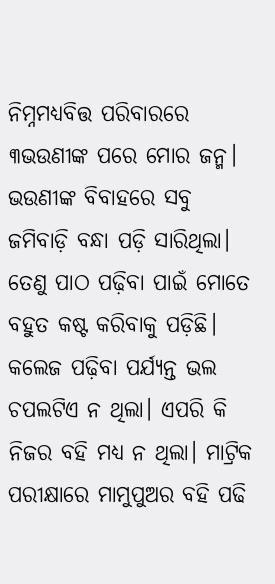ନିମ୍ନମଧ୍ୟବିତ୍ତ ପରିବାରରେ ୩ଭଉଣୀଙ୍କ ପରେ ମୋର ଜନ୍ମ। ଭଉଣୀଙ୍କ ବିବାହରେ ସବୁ ଜମିବାଡ଼ି ବନ୍ଧା ପଡ଼ି ସାରିଥିଲା। ତେଣୁ ପାଠ ପଢ଼ିବା ପାଇଁ ମୋତେ ବହୁତ କଷ୍ଟ କରିବାକୁ ପଡ଼ିଛି। କଲେଜ ପଢ଼ିବା ପର୍ଯ୍ୟନ୍ତ ଭଲ ଚପଲଟିଏ ନ ଥିଲା। ଏପରି କି ନିଜର ବହି ମଧ୍ୟ ନ ଥିଲା। ମାଟ୍ରିକ ପରୀକ୍ଷାରେ ମାମୁପୁଅର ବହି ପଢି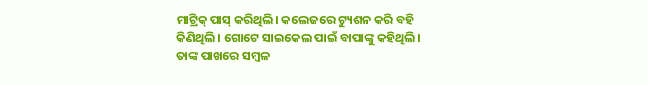ମାଟ୍ରିକ୍‌ ପାସ୍‌ କରିଥିଲି। କଲେଜରେ ଟ୍ୟୁଶନ କରି ବହି କିଣିଥିଲି। ଗୋଟେ ସାଇକେଲ ପାଇଁ ବାପାଙ୍କୁ କହିଥିଲି। ତାଙ୍କ ପାଖରେ ସମ୍ବଳ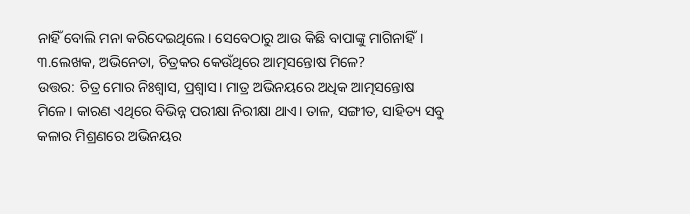ନାହିଁ ବୋଲି ମନା କରିଦେଇଥିଲେ। ସେବେଠାରୁ ଆଉ କିଛି ବାପାଙ୍କୁ ମାଗିନାହିଁ।
୩.ଲେଖକ, ଅଭିନେତା, ଚିତ୍ରକର କେଉଁଥିରେ ଆତ୍ମସନ୍ତୋଷ ମିଳେ?
ଉତ୍ତର: ଚିତ୍ର ମୋର ନିଃଶ୍ୱାସ, ପ୍ରଶ୍ୱାସ। ମାତ୍ର ଅଭିନୟରେ ଅଧିକ ଆତ୍ମସନ୍ତୋଷ ମିଳେ। କାରଣ ଏଥିରେ ବିଭିନ୍ନ ପରୀକ୍ଷା ନିରୀକ୍ଷା ଥାଏ। ତାଳ, ସଙ୍ଗୀତ, ସାହିତ୍ୟ ସବୁ କଳାର ମିଶ୍ରଣରେ ଅଭିନୟର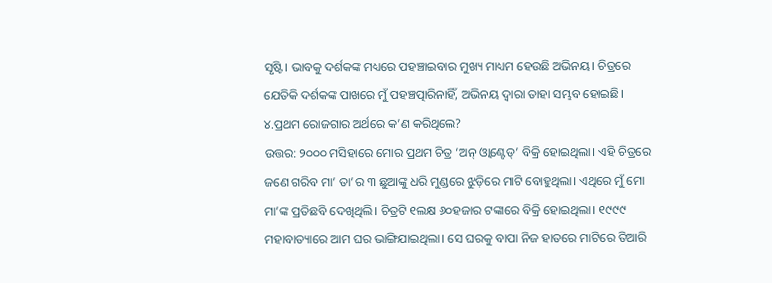ସୃଷ୍ଟି। ଭାବକୁ ଦର୍ଶକଙ୍କ ମଧ୍ୟରେ ପହଞ୍ଚାଇବାର ମୁଖ୍ୟ ମାଧ୍ୟମ ହେଉଛି ଅଭିନୟ। ଚିତ୍ରରେ ଯେତିକି ଦର୍ଶକଙ୍କ ପାଖରେ ମୁଁ ପହଞ୍ଚତ୍ପାରିନାହିଁ, ଅଭିନୟ ଦ୍ୱାରା ତାହା ସମ୍ଭବ ହୋଇଛି।
୪.ପ୍ରଥମ ରୋଜଗାର ଅର୍ଥରେ କ’ଣ କରିଥିଲେ?
ଉତ୍ତର: ୨୦୦୦ ମସିହାରେ ମୋର ପ୍ରଥମ ଚିତ୍ର ‘ଅନ୍‌ ଓ୍ବାଣ୍ଟେଡ୍‌’ ବିକ୍ରି ହୋଇଥିଲା। ଏହି ଚିତ୍ରରେ ଜଣେ ଗରିବ ମା’ ତା’ର ୩ ଛୁଆଙ୍କୁ ଧରି ମୁଣ୍ଡରେ ଝୁଡ଼ିରେ ମାଟି ବୋହୁଥିଲା। ଏଥିରେ ମୁଁ ମୋ ମା’ଙ୍କ ପ୍ରତିଛବି ଦେଖିଥିଲି। ଚିତ୍ରଟି ୧ଲକ୍ଷ ୬୦ହଜାର ଟଙ୍କାରେ ବିକ୍ରି ହୋଇଥିଲା। ୧୯୯୯ ମହାବାତ୍ୟାରେ ଆମ ଘର ଭାଙ୍ଗିଯାଇଥିଲା। ସେ ଘରକୁ ବାପା ନିଜ ହାତରେ ମାଟିରେ ତିଆରି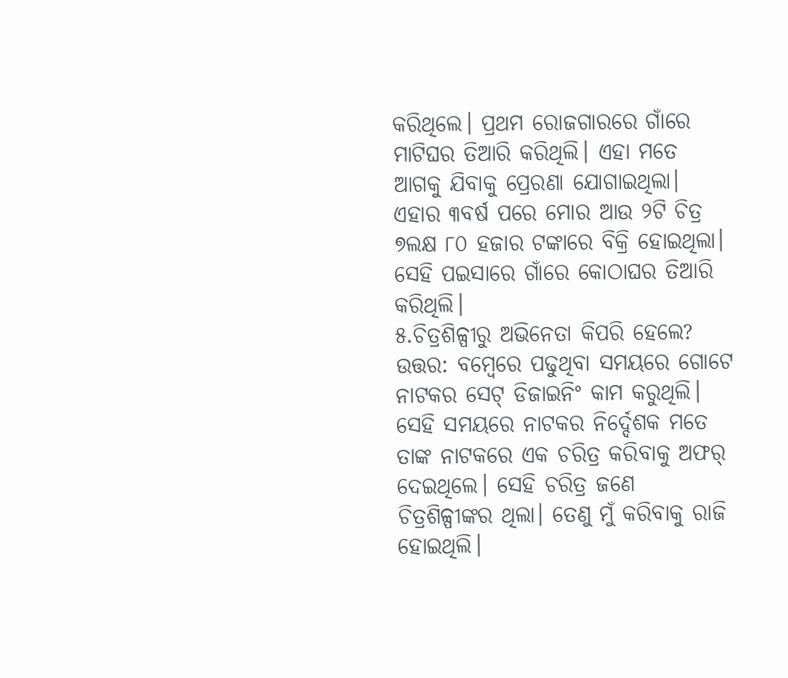କରିଥିଲେ। ପ୍ରଥମ ରୋଜଗାରରେ ଗାଁରେ ମାଟିଘର ତିଆରି କରିଥିଲି। ଏହା ମତେ ଆଗକୁ ଯିବାକୁ ପ୍ରେରଣା ଯୋଗାଇଥିଲା। ଏହାର ୩ବର୍ଷ ପରେ ମୋର ଆଉ ୨ଟି ଚିତ୍ର ୭ଲକ୍ଷ ୮୦ ହଜାର ଟଙ୍କାରେ ବିକ୍ରି ହୋଇଥିଲା। ସେହି ପଇସାରେ ଗାଁରେ କୋଠାଘର ତିଆରି କରିଥିଲି।
୫.ଚିତ୍ରଶିଳ୍ପୀରୁ ଅଭିନେତା କିପରି ହେଲେ?
ଉତ୍ତର: ବମ୍ବେରେ ପଢୁଥିବା ସମୟରେ ଗୋଟେ ନାଟକର ସେଟ୍‌ ଡିଜାଇନିଂ କାମ କରୁଥିଲି। ସେହି ସମୟରେ ନାଟକର ନିର୍ଦ୍ଦେଶକ ମତେ ତାଙ୍କ ନାଟକରେ ଏକ ଚରିତ୍ର କରିବାକୁ ଅଫର୍‌ ଦେଇଥିଲେ। ସେହି ଚରିତ୍ର ଜଣେ ଚିତ୍ରଶିଳ୍ପୀଙ୍କର ଥିଲା। ତେଣୁ ମୁଁ କରିବାକୁ ରାଜି ହୋଇଥିଲି।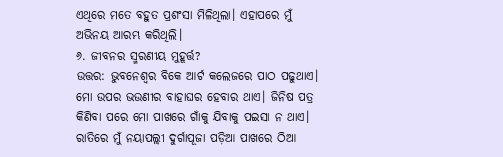ଏଥିରେ ମତେ ବହୁତ ପ୍ରଶଂସା ମିଳିଥିଲା। ଏହାପରେ ମୁଁ ଅଭିନୟ ଆରମ୍ଭ କରିଥିଲି।
୬. ଜୀବନର ସ୍ମରଣୀୟ ମୁହୂର୍ତ୍ତ?
ଉତ୍ତର: ଭୁବନେଶ୍ୱର ବିକେ ଆର୍ଟ କଲେଜରେ ପାଠ ପଢୁଥାଏ। ମୋ ଉପର ଭଉଣୀର ବାହାଘର ହେବାର ଥାଏ। ଜିନିଷ ପତ୍ର କିଣିବା ପରେ ମୋ ପାଖରେ ଗାଁକୁ ଯିବାକୁ ପଇସା ନ ଥାଏ। ରାତିରେ ମୁଁ ନୟାପଲ୍ଲୀ ଦୁର୍ଗାପୂଜା ପଡ଼ିଆ ପାଖରେ ଠିଆ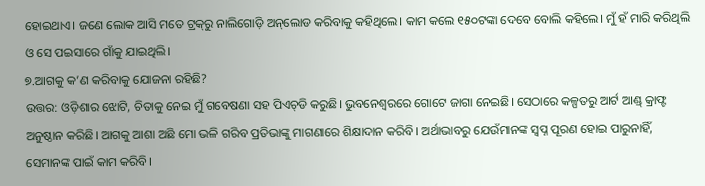ହୋଇଥାଏ। ଜଣେ ଲୋକ ଆସି ମତେ ଟ୍ରକ୍‌ରୁ ନାଲିଗୋଡ଼ି ଅନ୍‌ଲୋଡ କରିବାକୁ କହିଥିଲେ। କାମ କଲେ ୧୫୦ଟଙ୍କା ଦେବେ ବୋଲି କହିଲେ। ମୁଁ ହଁ ମାରି କରିଥିଲି ଓ ସେ ପଇସାରେ ଗାଁକୁ ଯାଇଥିଲି।
୭.ଆଗକୁ କ’ଣ କରିବାକୁ ଯୋଜନା ରହିଛି?
ଉତ୍ତର: ଓଡ଼ିଶାର ଝୋଟି, ଚିତାକୁ ନେଇ ମୁଁ ଗବେଷଣା ସହ ପିଏଚ୍‌ଡି କରୁଛି। ଭୁବନେଶ୍ୱରରେ ଗୋଟେ ଜାଗା ନେଇଛି। ସେଠାରେ କଳ୍ପତରୁ ଆର୍ଟ ଆଣ୍ଡ୍‌ କ୍ରାଫ୍ଟ ଅନୁଷ୍ଠାନ କରିଛି। ଆଗକୁ ଆଶା ଅଛି ମୋ ଭଳି ଗରିବ ପ୍ରତିଭାଙ୍କୁ ମାଗଣାରେ ଶିକ୍ଷାଦାନ କରିବି। ଅର୍ଥାଭାବରୁ ଯେଉଁମାନଙ୍କ ସ୍ବପ୍ନ ପୂରଣ ହୋଇ ପାରୁନାହିଁ, ସେମାନଙ୍କ ପାଇଁ କାମ କରିବି।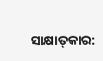ସାକ୍ଷାତ୍‌କାର: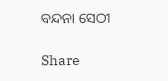ବନ୍ଦନା ସେଠୀ

Share